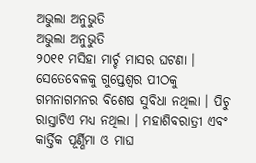ଅଭୁଲା ଅନୁଭୁତି
ଅଭୁଲା ଅନୁଭୁତି
୨୦୧୧ ମସିହା ମାର୍ଚ୍ଚ ମାସର ଘଟଣା । ସେତେବେଳକୁ ଗୁପ୍ତେଶ୍ୱର ପୀଠକୁ ଗମନାଗମନର ବିଶେଷ ସୁବିଧା ନଥିଲା । ପିଚୁ ରାସ୍ତାଟିଏ ମଧ୍ୟ ନଥିଲା । ମହାଶିବରାତ୍ରୀ ଏବଂ କାର୍ତ୍ତିକ ପୂର୍ଣ୍ଣିମା ଓ ମାଘ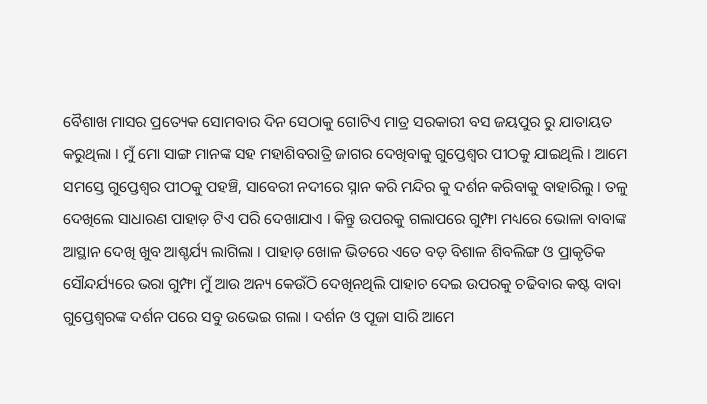ବୈଶାଖ ମାସର ପ୍ରତ୍ୟେକ ସୋମବାର ଦିନ ସେଠାକୁ ଗୋଟିଏ ମାତ୍ର ସରକାରୀ ବସ ଜୟପୁର ରୁ ଯାତାୟତ କରୁଥିଲା । ମୁଁ ମୋ ସାଙ୍ଗ ମାନଙ୍କ ସହ ମହାଶିବରାତ୍ରି ଜାଗର ଦେଖିବାକୁ ଗୁପ୍ତେଶ୍ୱର ପୀଠକୁ ଯାଇଥିଲି । ଆମେ ସମସ୍ତେ ଗୁପ୍ତେଶ୍ୱର ପୀଠକୁ ପହଞ୍ଚି, ସାବେରୀ ନଦୀରେ ସ୍ନାନ କରି ମନ୍ଦିର କୁ ଦର୍ଶନ କରିବାକୁ ବାହାରିଲୁ । ତଳୁ ଦେଖିଲେ ସାଧାରଣ ପାହାଡ଼ ଟିଏ ପରି ଦେଖାଯାଏ । କିନ୍ତୁ ଉପରକୁ ଗଲାପରେ ଗୁମ୍ଫା ମଧ୍ୟରେ ଭୋଳା ବାବାଙ୍କ ଆସ୍ଥାନ ଦେଖି ଖୁବ ଆଶ୍ଚର୍ଯ୍ୟ ଲାଗିଲା । ପାହାଡ଼ ଖୋଳ ଭିତରେ ଏତେ ବଡ଼ ବିଶାଳ ଶିବଲିଙ୍ଗ ଓ ପ୍ରାକୃତିକ ସୌନ୍ଦର୍ଯ୍ୟରେ ଭରା ଗୁମ୍ଫା ମୁଁ ଆଉ ଅନ୍ୟ କେଉଁଠି ଦେଖିନଥିଲି ପାହାଚ ଦେଇ ଉପରକୁ ଚଢିବାର କଷ୍ଟ ବାବା ଗୁପ୍ତେଶ୍ୱରଙ୍କ ଦର୍ଶନ ପରେ ସବୁ ଉଭେଇ ଗଲା । ଦର୍ଶନ ଓ ପୂଜା ସାରି ଆମେ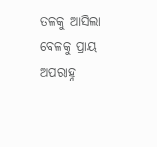ତଳକୁ ଆସିଲା ବେଳକୁ ପ୍ରାୟ ଅପରାହ୍ନ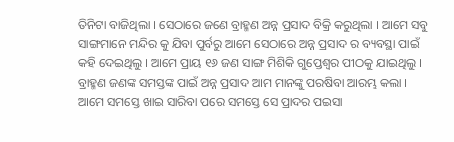ତିନିଟା ବାଜିଥିଲା । ସେଠାରେ ଜଣେ ବ୍ରାହ୍ମଣ ଅନ୍ନ ପ୍ରସାଦ ବିକ୍ରି କରୁଥିଲା । ଆମେ ସବୁ ସାଙ୍ଗମାନେ ମନ୍ଦିର କୁ ଯିବା ପୁର୍ବରୁ ଆମେ ସେଠାରେ ଅନ୍ନ ପ୍ରସାଦ ର ବ୍ୟବସ୍ଥା ପାଇଁ କହି ଦେଇଥିଲୁ । ଆମେ ପ୍ରାୟ ୧୬ ଜଣ ସାଙ୍ଗ ମିଶିକି ଗୁପ୍ତେଶ୍ୱର ପୀଠକୁ ଯାଇଥିଲୁ । ବ୍ରାହ୍ମଣ ଜଣଙ୍କ ସମସ୍ତଙ୍କ ପାଇଁ ଅନ୍ନ ପ୍ରସାଦ ଆମ ମାନଙ୍କୁ ପରଷିବା ଆରମ୍ଭ କଲା । ଆମେ ସମସ୍ତେ ଖାଇ ସାରିବା ପରେ ସମସ୍ତେ ସେ ପ୍ରାଦର ପଇସା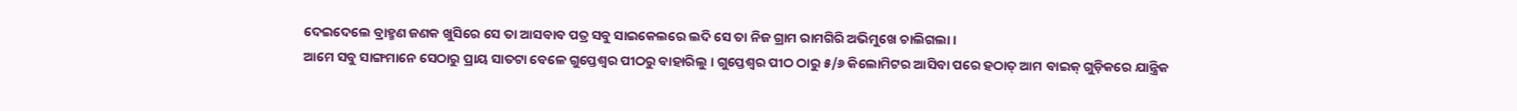ଦେଇଦେଲେ ବ୍ରାହ୍ମଣ ଜଣକ ଖୁସିରେ ସେ ତା ଆସବାବ ପତ୍ର ସବୁ ସାଇକେଲରେ ଲଦି ସେ ତା ନିଜ ଗ୍ରାମ ରାମଗିରି ଅଭିମୁଖେ ଚାଲିଗଲା ।
ଆମେ ସବୁ ସାଙ୍ଗମାନେ ସେଠାରୁ ପ୍ରାୟ ସାତଟା ବେଳେ ଗୁପ୍ତେଶ୍ୱର ପୀଠରୁ ବାହାରିଲୁ । ଗୁପ୍ତେଶ୍ୱର ପୀଠ ଠାରୁ ୫/୬ କିଲୋମିଟର ଆସିବା ପରେ ହଠାତ୍ ଆମ ବାଇକ୍ ଗୁଡ଼ିକରେ ଯାନ୍ତ୍ରିକ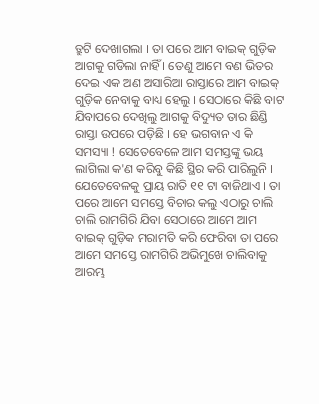ତ୍ରୁଟି ଦେଖାଗଲା । ତା ପରେ ଆମ ବାଇକ୍ ଗୁଡ଼ିକ ଆଗକୁ ଗଡିଲା ନାହିଁ । ତେଣୁ ଆମେ ବଣ ଭିତର ଦେଇ ଏକ ଅଣ ଅସାରିଆ ରାସ୍ତାରେ ଆମ ବାଇକ୍ ଗୁଡ଼ିକ ନେବାକୁ ବାଧ୍ୟ ହେଲୁ । ସେଠାରେ କିଛି ବାଟ ଯିବାପରେ ଦେଖିଲୁ ଆଗକୁ ବିଦ୍ୟୁତ ତାର ଛିଣ୍ଡି ରାସ୍ତା ଉପରେ ପଡ଼ିଛି । ହେ ଭଗବାନ ଏ କି ସମସ୍ୟା ! ସେତେବେଳେ ଆମ ସମସ୍ତଙ୍କୁ ଭୟ ଲାଗିଲା କ'ଣ କରିବୁ କିଛି ସ୍ଥିର କରି ପାରିଲୁନି । ଯେତେବେଳକୁ ପ୍ରାୟ ରାତି ୧୧ ଟା ବାଜିଥାଏ । ତା ପରେ ଆମେ ସମସ୍ତେ ବିଚାର କଲୁ ଏଠାରୁ ଚାଲି ଚାଲି ରାମଗିରି ଯିବା ସେଠାରେ ଆମେ ଆମ ବାଇକ୍ ଗୁଡ଼ିକ ମରାମତି କରି ଫେରିବା ତା ପରେ ଆମେ ସମସ୍ତେ ରାମଗିରି ଅଭିମୁଖେ ଚାଲିବାକୁ ଆରମ୍ଭ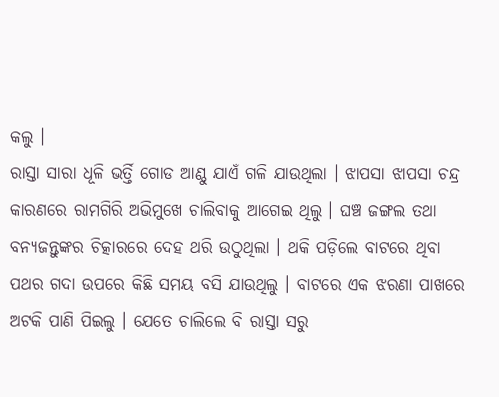କଲୁ ।
ରାସ୍ତା ସାରା ଧୂଳି ଭର୍ତ୍ତି ଗୋଡ ଆଣ୍ଠୁ ଯାଏଁ ଗଳି ଯାଉଥିଲା । ଝାପସା ଝାପସା ଚନ୍ଦ୍ର କାରଣରେ ରାମଗିରି ଅଭିମୁଖେ ଚାଲିବାକୁ ଆଗେଇ ଥିଲୁ । ଘଞ୍ଚ ଜଙ୍ଗଲ ତଥା ବନ୍ୟଜନ୍ତୁଙ୍କର ଚିତ୍କାରରେ ଦେହ ଥରି ଉଠୁଥିଲା । ଥକି ପଡ଼ିଲେ ବାଟରେ ଥିବା ପଥର ଗଦା ଉପରେ କିଛି ସମୟ ବସି ଯାଉଥିଲୁ । ବାଟରେ ଏକ ଝରଣା ପାଖରେ ଅଟକି ପାଣି ପିଇଲୁ । ଯେତେ ଚାଲିଲେ ବି ରାସ୍ତା ସରୁ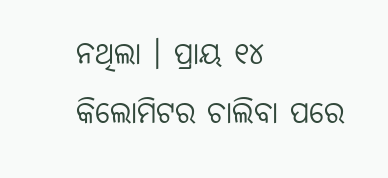ନଥିଲା । ପ୍ରାୟ ୧୪ କିଲୋମିଟର ଚାଲିବା ପରେ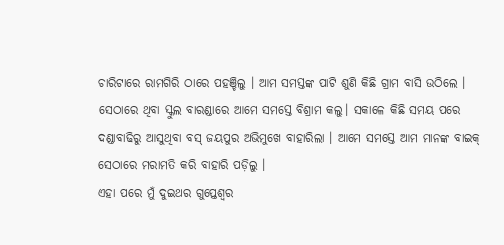ଚାରିଟାରେ ରାମଗିରି ଠାରେ ପହଞ୍ଚିଲୁ । ଆମ ସମସ୍ତଙ୍କ ପାଟି ଶୁଣି କିଛି ଗ୍ରାମ ବାସି ଉଠିଲେ । ସେଠାରେ ଥିବା ସ୍କୁଲ ବାରଣ୍ଡାରେ ଆମେ ସମସ୍ତେ ବିଶ୍ରାମ କଲୁ। ସକାଳେ କିଛି ସମୟ ପରେ ଦଣ୍ଡାବାଢିରୁ ଆସୁଥିବା ବସ୍ ଜୟପୁର ଅଭିମୁଖେ ବାହାରିଲା । ଆମେ ସମସ୍ତେ ଆମ ମାନଙ୍କ ବାଇକ୍ ସେଠାରେ ମରାମତି କରି ବାହାରି ପଡ଼ିଲୁ ।
ଏହା ପରେ ମୁଁ ଦୁଇଥର ଗୁପ୍ତେଶ୍ୱର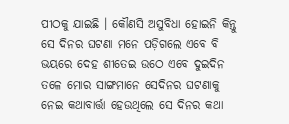ପୀଠକୁ ଯାଇଛି । କୌଣସି ଅସୁବିଧା ହୋଇନି କିନ୍ତୁ ସେ ଦିନର ଘଟଣା ମନେ ପଡ଼ିଗଲେ ଏବେ ବି ଭୟରେ ଦେହ ଶୀତେଇ ଉଠେ ଏବେ ଦୁଇଦିନ ତଳେ ମୋର ସାଙ୍ଗମାନେ ସେଦିନର ଘଟଣାକୁ ନେଇ କଥାବାର୍ତ୍ତା ହେଉଥିଲେ ସେ ଦିନର କଥା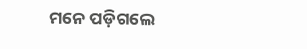ମନେ ପଡ଼ିଗଲେ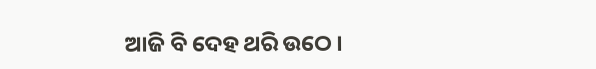ଆଜି ବି ଦେହ ଥରି ଉଠେ ।